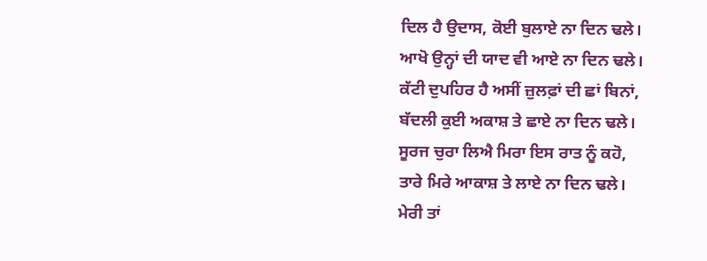ਦਿਲ ਹੈ ਉਦਾਸ, ਕੋਈ ਬੁਲਾਏ ਨਾ ਦਿਨ ਢਲੇ।
ਆਖੋ ਉਨ੍ਹਾਂ ਦੀ ਯਾਦ ਵੀ ਆਏ ਨਾ ਦਿਨ ਢਲੇ।
ਕੱਟੀ ਦੁਪਹਿਰ ਹੈ ਅਸੀਂ ਜ਼ੁਲਫ਼ਾਂ ਦੀ ਛਾਂ ਬਿਨਾਂ,
ਬੱਦਲੀ ਕੁਈ ਅਕਾਸ਼ ਤੇ ਛਾਏ ਨਾ ਦਿਨ ਢਲੇ।
ਸੂਰਜ ਚੁਰਾ ਲਿਐ ਮਿਰਾ ਇਸ ਰਾਤ ਨੂੰ ਕਹੋ,
ਤਾਰੇ ਮਿਰੇ ਆਕਾਸ਼ ਤੇ ਲਾਏ ਨਾ ਦਿਨ ਢਲੇ।
ਮੇਰੀ ਤਾਂ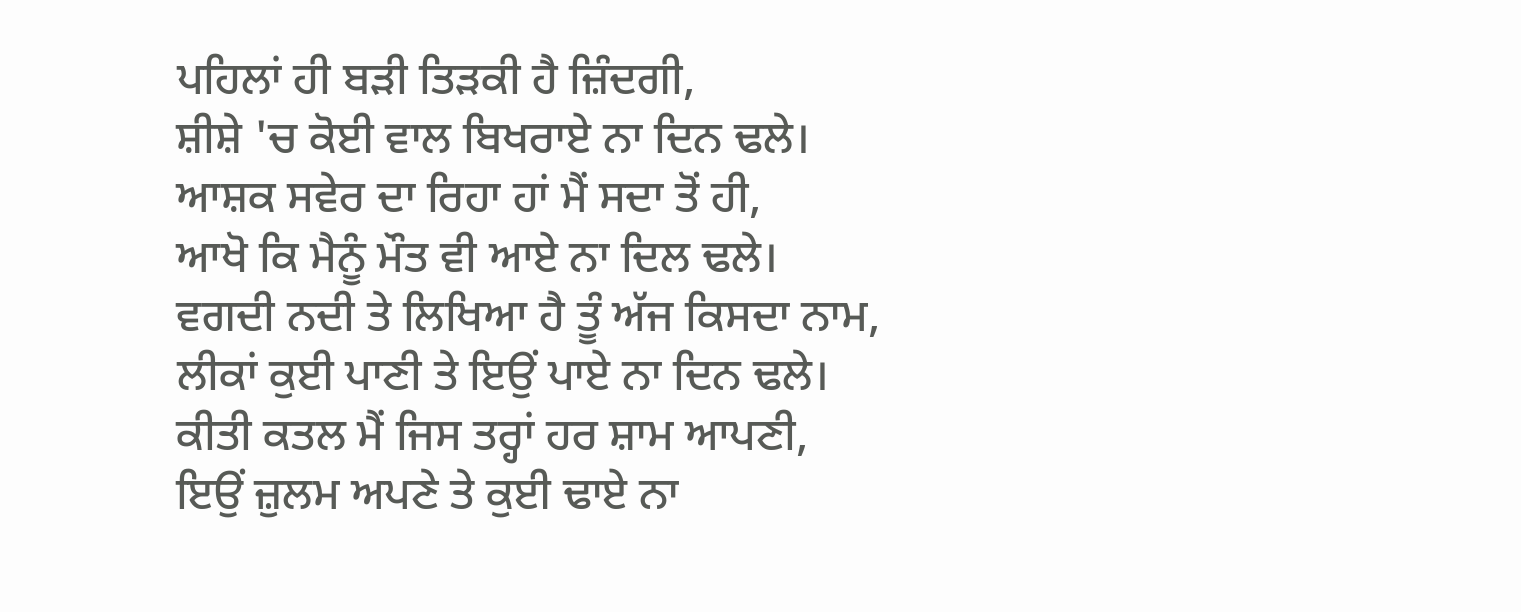ਪਹਿਲਾਂ ਹੀ ਬੜੀ ਤਿੜਕੀ ਹੈ ਜ਼ਿੰਦਗੀ,
ਸ਼ੀਸ਼ੇ 'ਚ ਕੋਈ ਵਾਲ ਬਿਖਰਾਏ ਨਾ ਦਿਨ ਢਲੇ।
ਆਸ਼ਕ ਸਵੇਰ ਦਾ ਰਿਹਾ ਹਾਂ ਮੈਂ ਸਦਾ ਤੋਂ ਹੀ,
ਆਖੋ ਕਿ ਮੈਨੂੰ ਮੌਤ ਵੀ ਆਏ ਨਾ ਦਿਲ ਢਲੇ।
ਵਗਦੀ ਨਦੀ ਤੇ ਲਿਖਿਆ ਹੈ ਤੂੰ ਅੱਜ ਕਿਸਦਾ ਨਾਮ,
ਲੀਕਾਂ ਕੁਈ ਪਾਣੀ ਤੇ ਇਉਂ ਪਾਏ ਨਾ ਦਿਨ ਢਲੇ।
ਕੀਤੀ ਕਤਲ ਮੈਂ ਜਿਸ ਤਰ੍ਹਾਂ ਹਰ ਸ਼ਾਮ ਆਪਣੀ,
ਇਉਂ ਜ਼ੁਲਮ ਅਪਣੇ ਤੇ ਕੁਈ ਢਾਏ ਨਾ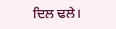ਦਿਲ ਢਲੇ।